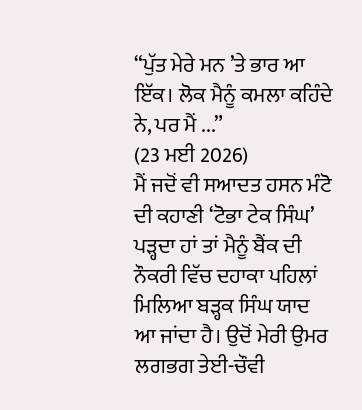“ਪੁੱਤ ਮੇਰੇ ਮਨ ’ਤੇ ਭਾਰ ਆ ਇੱਕ। ਲੋਕ ਮੈਨੂੰ ਕਮਲਾ ਕਹਿੰਦੇ ਨੇ, ਪਰ ਮੈਂ ...”
(23 ਮਈ 2026)
ਮੈਂ ਜਦੋਂ ਵੀ ਸਆਦਤ ਹਸਨ ਮੰਟੋ ਦੀ ਕਹਾਣੀ ‘ਟੋਭਾ ਟੇਕ ਸਿੰਘ’ ਪੜ੍ਹਦਾ ਹਾਂ ਤਾਂ ਮੈਨੂੰ ਬੈਂਕ ਦੀ ਨੌਕਰੀ ਵਿੱਚ ਦਹਾਕਾ ਪਹਿਲਾਂ ਮਿਲਿਆ ਬੜ੍ਹਕ ਸਿੰਘ ਯਾਦ ਆ ਜਾਂਦਾ ਹੈ। ਉਦੋਂ ਮੇਰੀ ਉਮਰ ਲਗਭਗ ਤੇਈ-ਚੌਵੀ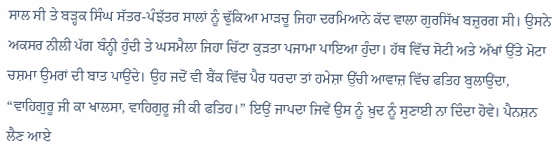ਸਾਲ ਸੀ ਤੇ ਬੜ੍ਹਕ ਸਿੰਘ ਸੱਤਰ-ਪੰਝੱਤਰ ਸਾਲਾਂ ਨੂੰ ਢੁੱਕਿਆ ਮਾੜਚੂ ਜਿਹਾ ਦਰਮਿਆਨੇ ਕੱਦ ਵਾਲਾ ਗੁਰਸਿੱਖ ਬਜ਼ੁਰਗ ਸੀ। ਉਸਨੇ ਅਕਸਰ ਨੀਲੀ ਪੱਗ ਬੰਨ੍ਹੀ ਹੁੰਦੀ ਤੇ ਘਸਮੈਲਾ ਜਿਹਾ ਚਿੱਟਾ ਕੁੜਤਾ ਪਜਾਮਾ ਪਾਇਆ ਹੁੰਦਾ। ਹੱਥ ਵਿੱਚ ਸੋਟੀ ਅਤੇ ਅੱਖਾਂ ਉੱਤੇ ਮੋਟਾ ਚਸ਼ਮਾ ਉਮਰਾਂ ਦੀ ਬਾਤ ਪਾਉਂਦੇ। ਉਹ ਜਦੋਂ ਵੀ ਬੈਂਕ ਵਿੱਚ ਪੈਰ ਧਰਦਾ ਤਾਂ ਹਮੇਸ਼ਾ ਉੱਚੀ ਆਵਾਜ਼ ਵਿੱਚ ਫਤਿਹ ਬੁਲਾਉਂਦਾ, “ਵਾਹਿਗੁਰੂ ਜੀ ਕਾ ਖਾਲਸਾ, ਵਾਹਿਗੁਰੂ ਜੀ ਕੀ ਫਤਿਹ।” ਇਉਂ ਜਾਪਦਾ ਜਿਵੇਂ ਉਸ ਨੂੰ ਖ਼ੁਦ ਨੂੰ ਸੁਣਾਈ ਨਾ ਦਿੰਦਾ ਹੋਵੇ। ਪੈਨਸ਼ਨ ਲੈਣ ਆਏ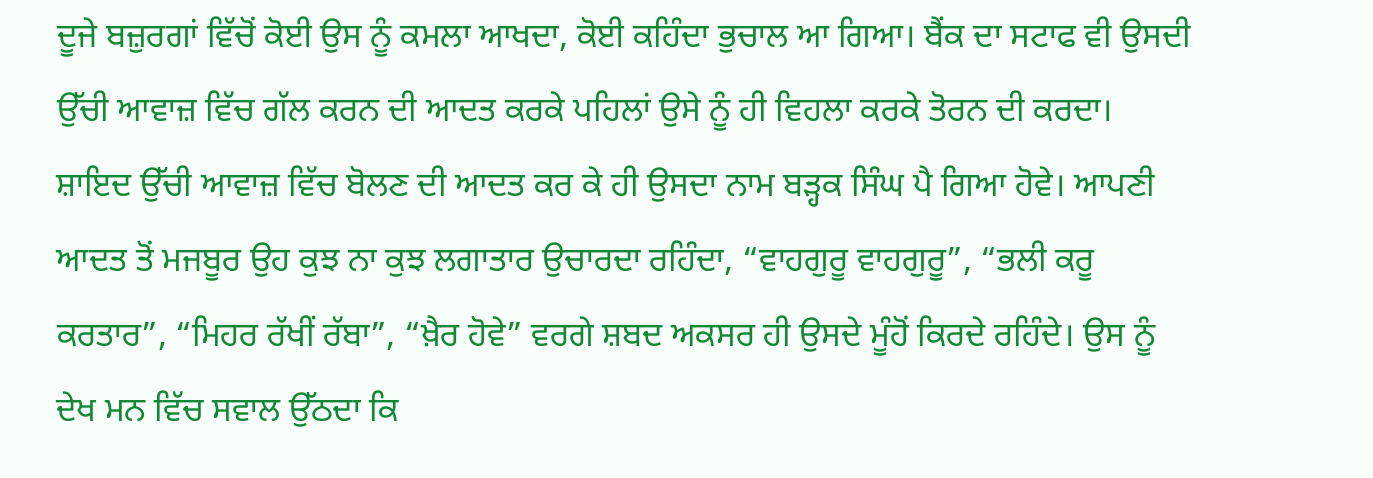ਦੂਜੇ ਬਜ਼ੁਰਗਾਂ ਵਿੱਚੋਂ ਕੋਈ ਉਸ ਨੂੰ ਕਮਲਾ ਆਖਦਾ, ਕੋਈ ਕਹਿੰਦਾ ਭੁਚਾਲ ਆ ਗਿਆ। ਬੈਂਕ ਦਾ ਸਟਾਫ ਵੀ ਉਸਦੀ ਉੱਚੀ ਆਵਾਜ਼ ਵਿੱਚ ਗੱਲ ਕਰਨ ਦੀ ਆਦਤ ਕਰਕੇ ਪਹਿਲਾਂ ਉਸੇ ਨੂੰ ਹੀ ਵਿਹਲਾ ਕਰਕੇ ਤੋਰਨ ਦੀ ਕਰਦਾ। ਸ਼ਾਇਦ ਉੱਚੀ ਆਵਾਜ਼ ਵਿੱਚ ਬੋਲਣ ਦੀ ਆਦਤ ਕਰ ਕੇ ਹੀ ਉਸਦਾ ਨਾਮ ਬੜ੍ਹਕ ਸਿੰਘ ਪੈ ਗਿਆ ਹੋਵੇ। ਆਪਣੀ ਆਦਤ ਤੋਂ ਮਜਬੂਰ ਉਹ ਕੁਝ ਨਾ ਕੁਝ ਲਗਾਤਾਰ ਉਚਾਰਦਾ ਰਹਿੰਦਾ, “ਵਾਹਗੁਰੂ ਵਾਹਗੁਰੂ”, “ਭਲੀ ਕਰੂ ਕਰਤਾਰ”, “ਮਿਹਰ ਰੱਖੀਂ ਰੱਬਾ”, “ਖ਼ੈਰ ਹੋਵੇ” ਵਰਗੇ ਸ਼ਬਦ ਅਕਸਰ ਹੀ ਉਸਦੇ ਮੂੰਹੋਂ ਕਿਰਦੇ ਰਹਿੰਦੇ। ਉਸ ਨੂੰ ਦੇਖ ਮਨ ਵਿੱਚ ਸਵਾਲ ਉੱਠਦਾ ਕਿ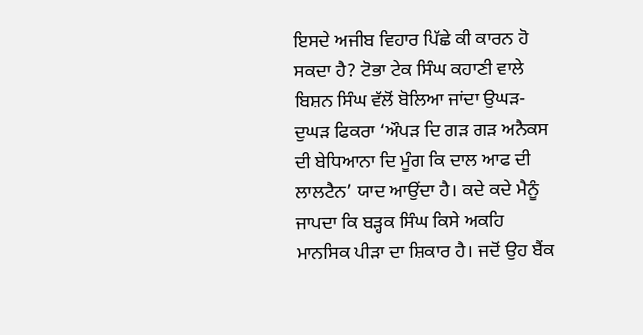ਇਸਦੇ ਅਜੀਬ ਵਿਹਾਰ ਪਿੱਛੇ ਕੀ ਕਾਰਨ ਹੋ ਸਕਦਾ ਹੈ? ਟੋਭਾ ਟੇਕ ਸਿੰਘ ਕਹਾਣੀ ਵਾਲੇ ਬਿਸ਼ਨ ਸਿੰਘ ਵੱਲੋਂ ਬੋਲਿਆ ਜਾਂਦਾ ਉਘੜ-ਦੁਘੜ ਫਿਕਰਾ ‘ਔਪੜ ਦਿ ਗੜ ਗੜ ਅਨੈਕਸ ਦੀ ਬੇਧਿਆਨਾ ਦਿ ਮੂੰਗ ਕਿ ਦਾਲ ਆਫ ਦੀ ਲਾਲਟੈਨ’ ਯਾਦ ਆਉਂਦਾ ਹੈ। ਕਦੇ ਕਦੇ ਮੈਨੂੰ ਜਾਪਦਾ ਕਿ ਬੜ੍ਹਕ ਸਿੰਘ ਕਿਸੇ ਅਕਹਿ ਮਾਨਸਿਕ ਪੀੜਾ ਦਾ ਸ਼ਿਕਾਰ ਹੈ। ਜਦੋਂ ਉਹ ਬੈਂਕ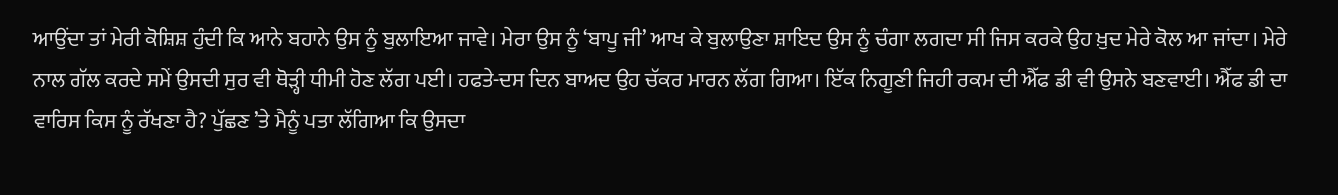ਆਉਂਦਾ ਤਾਂ ਮੇਰੀ ਕੋਸ਼ਿਸ਼ ਹੁੰਦੀ ਕਿ ਆਨੇ ਬਹਾਨੇ ਉਸ ਨੂੰ ਬੁਲਾਇਆ ਜਾਵੇ। ਮੇਰਾ ਉਸ ਨੂੰ ‘ਬਾਪੂ ਜੀ’ ਆਖ ਕੇ ਬੁਲਾਉਣਾ ਸ਼ਾਇਦ ਉਸ ਨੂੰ ਚੰਗਾ ਲਗਦਾ ਸੀ ਜਿਸ ਕਰਕੇ ਉਹ ਖ਼ੁਦ ਮੇਰੇ ਕੋਲ ਆ ਜਾਂਦਾ। ਮੇਰੇ ਨਾਲ ਗੱਲ ਕਰਦੇ ਸਮੇਂ ਉਸਦੀ ਸੁਰ ਵੀ ਥੋੜ੍ਹੀ ਧੀਮੀ ਹੋਣ ਲੱਗ ਪਈ। ਹਫਤੇ-ਦਸ ਦਿਨ ਬਾਅਦ ਉਹ ਚੱਕਰ ਮਾਰਨ ਲੱਗ ਗਿਆ। ਇੱਕ ਨਿਗੂਣੀ ਜਿਹੀ ਰਕਮ ਦੀ ਐੱਫ ਡੀ ਵੀ ਉਸਨੇ ਬਣਵਾਈ। ਐੱਫ ਡੀ ਦਾ ਵਾਰਿਸ ਕਿਸ ਨੂੰ ਰੱਖਣਾ ਹੈ? ਪੁੱਛਣ ’ਤੇ ਮੈਨੂੰ ਪਤਾ ਲੱਗਿਆ ਕਿ ਉਸਦਾ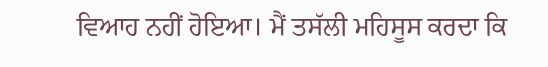ਵਿਆਹ ਨਹੀਂ ਹੋਇਆ। ਮੈਂ ਤਸੱਲੀ ਮਹਿਸੂਸ ਕਰਦਾ ਕਿ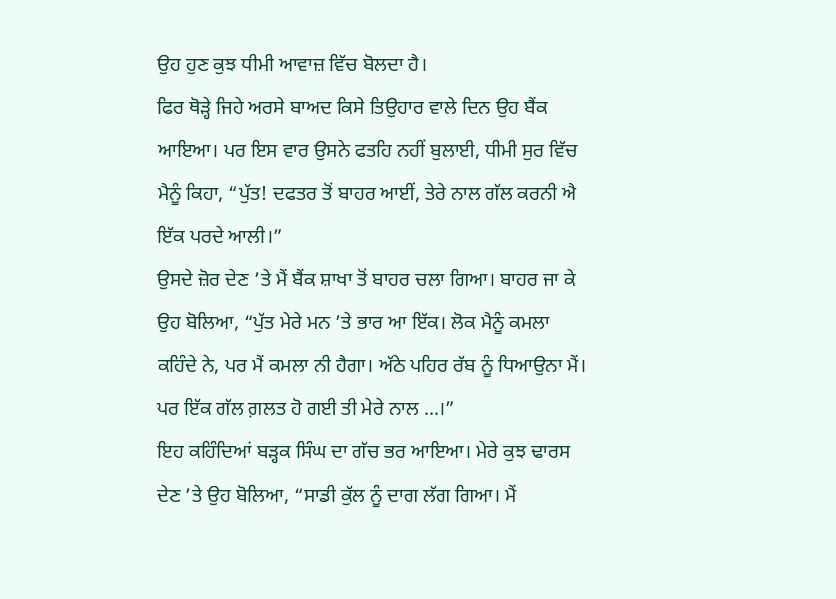ਉਹ ਹੁਣ ਕੁਝ ਧੀਮੀ ਆਵਾਜ਼ ਵਿੱਚ ਬੋਲਦਾ ਹੈ।
ਫਿਰ ਥੋੜ੍ਹੇ ਜਿਹੇ ਅਰਸੇ ਬਾਅਦ ਕਿਸੇ ਤਿਉਹਾਰ ਵਾਲੇ ਦਿਨ ਉਹ ਬੈਂਕ ਆਇਆ। ਪਰ ਇਸ ਵਾਰ ਉਸਨੇ ਫਤਹਿ ਨਹੀਂ ਬੁਲਾਈ, ਧੀਮੀ ਸੁਰ ਵਿੱਚ ਮੈਨੂੰ ਕਿਹਾ, “ਪੁੱਤ! ਦਫਤਰ ਤੋਂ ਬਾਹਰ ਆਈਂ, ਤੇਰੇ ਨਾਲ ਗੱਲ ਕਰਨੀ ਐ ਇੱਕ ਪਰਦੇ ਆਲੀ।”
ਉਸਦੇ ਜ਼ੋਰ ਦੇਣ ’ਤੇ ਮੈਂ ਬੈਂਕ ਸ਼ਾਖਾ ਤੋਂ ਬਾਹਰ ਚਲਾ ਗਿਆ। ਬਾਹਰ ਜਾ ਕੇ ਉਹ ਬੋਲਿਆ, “ਪੁੱਤ ਮੇਰੇ ਮਨ ’ਤੇ ਭਾਰ ਆ ਇੱਕ। ਲੋਕ ਮੈਨੂੰ ਕਮਲਾ ਕਹਿੰਦੇ ਨੇ, ਪਰ ਮੈਂ ਕਮਲਾ ਨੀ ਹੈਗਾ। ਅੱਠੇ ਪਹਿਰ ਰੱਬ ਨੂੰ ਧਿਆਉਨਾ ਮੈਂ। ਪਰ ਇੱਕ ਗੱਲ ਗ਼ਲਤ ਹੋ ਗਈ ਤੀ ਮੇਰੇ ਨਾਲ ...।”
ਇਹ ਕਹਿੰਦਿਆਂ ਬੜ੍ਹਕ ਸਿੰਘ ਦਾ ਗੱਚ ਭਰ ਆਇਆ। ਮੇਰੇ ਕੁਝ ਢਾਰਸ ਦੇਣ ’ਤੇ ਉਹ ਬੋਲਿਆ, “ਸਾਡੀ ਕੁੱਲ ਨੂੰ ਦਾਗ ਲੱਗ ਗਿਆ। ਮੈਂ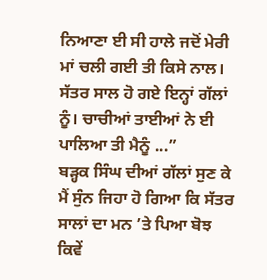ਨਿਆਣਾ ਈ ਸੀ ਹਾਲੇ ਜਦੋਂ ਮੇਰੀ ਮਾਂ ਚਲੀ ਗਈ ਤੀ ਕਿਸੇ ਨਾਲ। ਸੱਤਰ ਸਾਲ ਹੋ ਗਏ ਇਨ੍ਹਾਂ ਗੱਲਾਂ ਨੂੰ। ਚਾਚੀਆਂ ਤਾਈਆਂ ਨੇ ਈ ਪਾਲਿਆ ਤੀ ਮੈਨੂੰ ...”
ਬੜ੍ਹਕ ਸਿੰਘ ਦੀਆਂ ਗੱਲਾਂ ਸੁਣ ਕੇ ਮੈਂ ਸੁੰਨ ਜਿਹਾ ਹੋ ਗਿਆ ਕਿ ਸੱਤਰ ਸਾਲਾਂ ਦਾ ਮਨ ’ਤੇ ਪਿਆ ਬੋਝ ਕਿਵੇਂ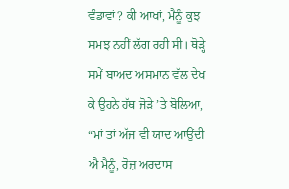ਵੰਡਾਵਾਂ? ਕੀ ਆਖਾਂ, ਮੈਨੂੰ ਕੁਝ ਸਮਝ ਨਹੀਂ ਲੱਗ ਰਹੀ ਸੀ। ਥੋੜ੍ਹੇ ਸਮੇਂ ਬਾਅਦ ਅਸਮਾਨ ਵੱਲ ਦੇਖ ਕੇ ਉਹਨੇ ਹੱਥ ਜੋੜੇ ’ਤੇ ਬੋਲਿਆ, “ਮਾਂ ਤਾਂ ਅੱਜ ਵੀ ਯਾਦ ਆਉਂਦੀ ਐ ਮੈਨੂੰ, ਰੋਜ਼ ਅਰਦਾਸ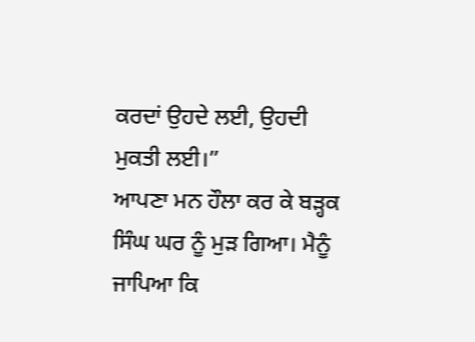ਕਰਦਾਂ ਉਹਦੇ ਲਈ, ਉਹਦੀ ਮੁਕਤੀ ਲਈ।”
ਆਪਣਾ ਮਨ ਹੌਲਾ ਕਰ ਕੇ ਬੜ੍ਹਕ ਸਿੰਘ ਘਰ ਨੂੰ ਮੁੜ ਗਿਆ। ਮੈਨੂੰ ਜਾਪਿਆ ਕਿ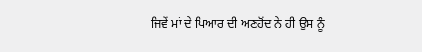ਜਿਵੇਂ ਮਾਂ ਦੇ ਪਿਆਰ ਦੀ ਅਣਹੋਂਦ ਨੇ ਹੀ ਉਸ ਨੂੰ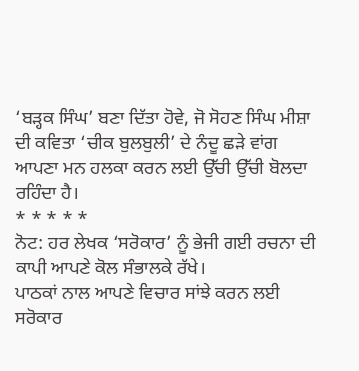‘ਬੜ੍ਹਕ ਸਿੰਘ’ ਬਣਾ ਦਿੱਤਾ ਹੋਵੇ, ਜੋ ਸੋਹਣ ਸਿੰਘ ਮੀਸ਼ਾ ਦੀ ਕਵਿਤਾ ‘ਚੀਕ ਬੁਲਬੁਲੀ’ ਦੇ ਨੰਦੂ ਛੜੇ ਵਾਂਗ ਆਪਣਾ ਮਨ ਹਲਕਾ ਕਰਨ ਲਈ ਉੱਚੀ ਉੱਚੀ ਬੋਲਦਾ ਰਹਿੰਦਾ ਹੈ।
* * * * *
ਨੋਟ: ਹਰ ਲੇਖਕ ‘ਸਰੋਕਾਰ’ ਨੂੰ ਭੇਜੀ ਗਈ ਰਚਨਾ ਦੀ ਕਾਪੀ ਆਪਣੇ ਕੋਲ ਸੰਭਾਲਕੇ ਰੱਖੇ।
ਪਾਠਕਾਂ ਨਾਲ ਆਪਣੇ ਵਿਚਾਰ ਸਾਂਝੇ ਕਰਨ ਲਈ ਸਰੋਕਾਰ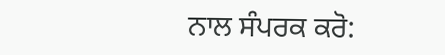ਨਾਲ ਸੰਪਰਕ ਕਰੋ: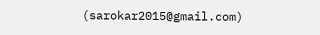(sarokar2015@gmail.com)